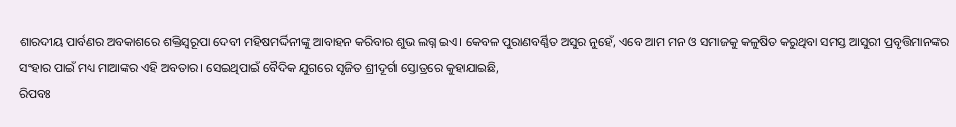ଶାରଦୀୟ ପାର୍ବଣର ଅବକାଶରେ ଶକ୍ତିସ୍ୱରୂପା ଦେବୀ ମହିଷମର୍ଦ୍ଦିନୀଙ୍କୁ ଆବାହନ କରିବାର ଶୁଭ ଲଗ୍ନ ଇଏ। କେବଳ ପୁରାଣବର୍ଣ୍ଣିତ ଅସୁର ନୁହେଁ, ଏବେ ଆମ ମନ ଓ ସମାଜକୁ କଳୁଷିତ କରୁଥିବା ସମସ୍ତ ଆସୁରୀ ପ୍ରବୃତ୍ତିମାନଙ୍କର ସଂହାର ପାଇଁ ମଧ୍ୟ ମାଆଙ୍କର ଏହି ଅବତାର। ସେଇଥିପାଇଁ ବୈଦିକ ଯୁଗରେ ସୃଜିତ ଶ୍ରୀଦୂର୍ଗା ସ୍ତୋତ୍ରରେ କୁହାଯାଇଛି,
ରିପବଃ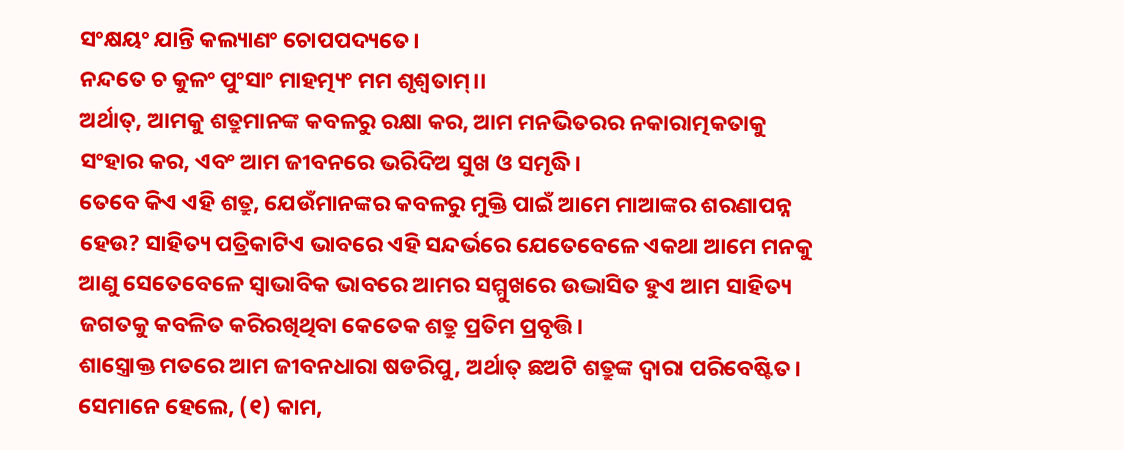ସଂକ୍ଷୟଂ ଯାନ୍ତି କଲ୍ୟାଣଂ ଚୋପପଦ୍ୟତେ।
ନନ୍ଦତେ ଚ କୁଳଂ ପୁଂସାଂ ମାହତ୍ମ୍ୟଂ ମମ ଶୃଶ୍ୱତାମ୍।।
ଅର୍ଥାତ୍, ଆମକୁ ଶତ୍ରୁମାନଙ୍କ କବଳରୁ ରକ୍ଷା କର, ଆମ ମନଭିତରର ନକାରାତ୍ମକତାକୁ ସଂହାର କର, ଏବଂ ଆମ ଜୀବନରେ ଭରିଦିଅ ସୁଖ ଓ ସମୃଦ୍ଧି।
ତେବେ କିଏ ଏହି ଶତ୍ରୁ, ଯେଉଁମାନଙ୍କର କବଳରୁ ମୁକ୍ତି ପାଇଁ ଆମେ ମାଆଙ୍କର ଶରଣାପନ୍ନ ହେଉ? ସାହିତ୍ୟ ପତ୍ରିକାଟିଏ ଭାବରେ ଏହି ସନ୍ଦର୍ଭରେ ଯେତେବେଳେ ଏକଥା ଆମେ ମନକୁ ଆଣୁ ସେତେବେଳେ ସ୍ୱାଭାବିକ ଭାବରେ ଆମର ସମ୍ମୁଖରେ ଉଦ୍ଭାସିତ ହୁଏ ଆମ ସାହିତ୍ୟ ଜଗତକୁ କବଳିତ କରିରଖିଥିବା କେତେକ ଶତ୍ରୁ ପ୍ରତିମ ପ୍ରବୃତ୍ତି।
ଶାସ୍ତ୍ରୋକ୍ତ ମତରେ ଆମ ଜୀବନଧାରା ଷଡରିପୁ, ଅର୍ଥାତ୍ ଛଅଟି ଶତ୍ରୁଙ୍କ ଦ୍ୱାରା ପରିବେଷ୍ଟିତ। ସେମାନେ ହେଲେ, (୧) କାମ,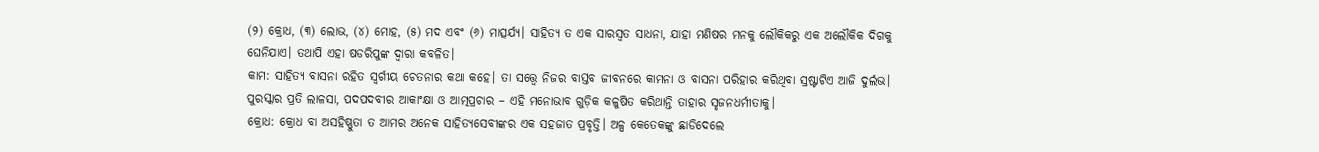(୨) କ୍ରୋଧ, (୩) ଲୋଭ, (୪) ମୋହ, (୫) ମଦ ଏବଂ (୬) ମାତ୍ସର୍ଯ୍ୟ। ସାହିତ୍ୟ ତ ଏକ ସାରସ୍ୱତ ସାଧନା, ଯାହା ମଣିଷର ମନକୁ ଲୌକିକରୁ ଏକ ଅଲୌକିକ ଦିଗକୁ ଘେନିଯାଏ। ତଥାପି ଏହା ଷଡରିପୁଙ୍କ ଦ୍ୱାରା କବଳିତ।
କାମ: ସାହିତ୍ୟ ବାସନା ରହିତ ସ୍ୱର୍ଗୀୟ ଚେତନାର କଥା କହେ। ତା ସତ୍ତ୍ୱେ ନିଜର ବାସ୍ତବ ଜୀବନରେ କାମନା ଓ ବାସନା ପରିହାର କରିଥିବା ସ୍ରଷ୍ଟାଟିଏ ଆଜି ଦୁର୍ଲଭ। ପୁରସ୍କାର ପ୍ରତି ଲାଳସା, ପଦପଦବୀର ଆକାଂକ୍ଷା ଓ ଆତ୍ମପ୍ରଚାର – ଏହି ମନୋଭାବ ଗୁଡ଼ିକ କଳୁଷିତ କରିଥାନ୍ତି ତାହାର ସୃଜନଧର୍ମୀତାକୁ।
କ୍ରୋଧ: କ୍ରୋଧ ବା ଅସହିଷ୍ଣୁତା ତ ଆମର ଅନେକ ସାହିତ୍ୟସେବୀଙ୍କର ଏକ ସହଜାତ ପ୍ରବୃତ୍ତି। ଅଳ୍ପ କେତେକଙ୍କୁ ଛାଡିଦେଲେ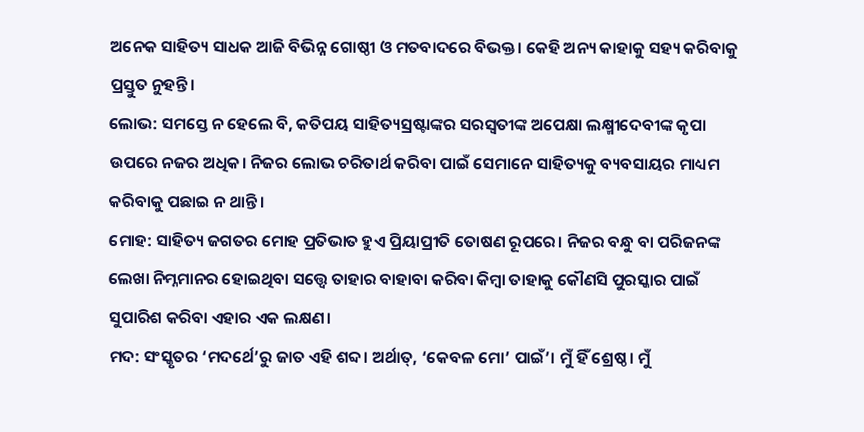ଅନେକ ସାହିତ୍ୟ ସାଧକ ଆଜି ବିଭିନ୍ନ ଗୋଷ୍ଠୀ ଓ ମତବାଦରେ ବିଭକ୍ତ। କେହି ଅନ୍ୟ କାହାକୁ ସହ୍ୟ କରିବାକୁ ପ୍ରସ୍ତୁତ ନୁହନ୍ତି।
ଲୋଭ: ସମସ୍ତେ ନ ହେଲେ ବି, କତିପୟ ସାହିତ୍ୟସ୍ରଷ୍ଟାଙ୍କର ସରସ୍ୱତୀଙ୍କ ଅପେକ୍ଷା ଲକ୍ଷ୍ମୀଦେବୀଙ୍କ କୃପା ଉପରେ ନଜର ଅଧିକ। ନିଜର ଲୋଭ ଚରିତାର୍ଥ କରିବା ପାଇଁ ସେମାନେ ସାହିତ୍ୟକୁ ବ୍ୟବସାୟର ମାଧ୍ୟମ କରିବାକୁ ପଛାଇ ନ ଥାନ୍ତି।
ମୋହ: ସାହିତ୍ୟ ଜଗତର ମୋହ ପ୍ରତିଭାତ ହୁଏ ପ୍ରିୟାପ୍ରୀତି ତୋଷଣ ରୂପରେ। ନିଜର ବନ୍ଧୁ ବା ପରିଜନଙ୍କ ଲେଖା ନିମ୍ନମାନର ହୋଇଥିବା ସତ୍ତ୍ୱେ ତାହାର ବାହାବା କରିବା କିମ୍ବା ତାହାକୁ କୌଣସି ପୁରସ୍କାର ପାଇଁ ସୁପାରିଶ କରିବା ଏହାର ଏକ ଲକ୍ଷଣ।
ମଦ: ସଂସ୍କୃତର ‘ମଦର୍ଥେ’ରୁ ଜାତ ଏହି ଶବ୍ଦ। ଅର୍ଥାତ୍, ‘କେବଳ ମୋ’ ପାଇଁ’। ମୁଁ ହିଁ ଶ୍ରେଷ୍ଠ। ମୁଁ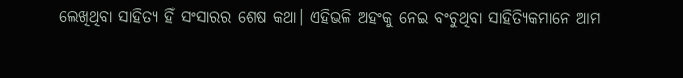ଲେଖିଥିବା ସାହିତ୍ୟ ହିଁ ସଂସାରର ଶେଷ କଥା। ଏହିଭଳି ଅହଂକୁ ନେଇ ବଂଚୁଥିବା ସାହିତ୍ୟିକମାନେ ଆମ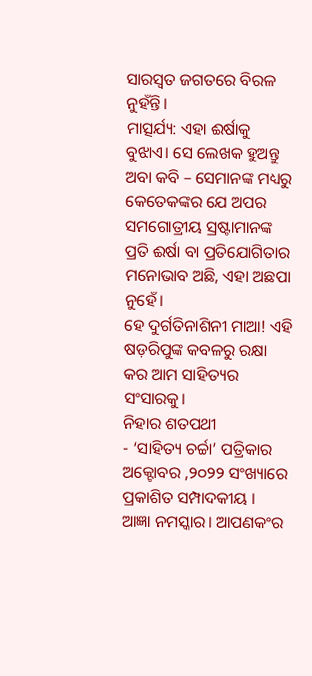ସାରସ୍ୱତ ଜଗତରେ ବିରଳ ନୁହଁନ୍ତି।
ମାତ୍ସର୍ଯ୍ୟ: ଏହା ଈର୍ଷାକୁ ବୁଝାଏ। ସେ ଲେଖକ ହୁଅନ୍ତୁ ଅବା କବି – ସେମାନଙ୍କ ମଧ୍ୟରୁ କେତେକଙ୍କର ଯେ ଅପର ସମଗୋତ୍ରୀୟ ସ୍ରଷ୍ଟାମାନଙ୍କ ପ୍ରତି ଈର୍ଷା ବା ପ୍ରତିଯୋଗିତାର ମନୋଭାବ ଅଛି, ଏହା ଅଛପା ନୁହେଁ।
ହେ ଦୁର୍ଗତିନାଶିନୀ ମାଆ! ଏହି ଷଡ଼ରିପୁଙ୍କ କବଳରୁ ରକ୍ଷା କର ଆମ ସାହିତ୍ୟର ସଂସାରକୁ।
ନିହାର ଶତପଥୀ
- ‘ସାହିତ୍ୟ ଚର୍ଚ୍ଚା’ ପତ୍ରିକାର ଅକ୍ଟୋବର ,୨୦୨୨ ସଂଖ୍ୟାରେ ପ୍ରକାଶିତ ସମ୍ପାଦକୀୟ ।
ଆଜ୍ଞା ନମସ୍କାର। ଆପଣକଂର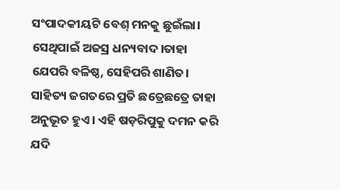ସଂପାଦକୀୟଟି ବେଶ୍ ମନକୁ ଛୁଇଁଲା। ସେଥିପାଇଁ ଅଜସ୍ର ଧନ୍ୟବାଦ।ତାହା ଯେପରି ବଳିଷ୍ଠ, ସେହିପରି ଶାଣିତ। ସାହିତ୍ୟ ଜଗତରେ ପ୍ରତି ଛତ୍ରେଛତ୍ରେ ତାହା ଅନୁଭୂତ ହୁଏ। ଏହି ଷଡ଼ରିପୁକୁ ଦମନ କରି ଯଦି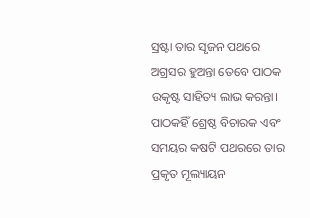ସ୍ରଷ୍ଟା ତାର ସୃଜନ ପଥରେ ଅଗ୍ରସର ହୁଅନ୍ତା ତେବେ ପାଠକ ଉକୃଷ୍ଟ ସାହିତ୍ୟ ଲାଭ କରନ୍ତା। ପାଠକହିଁ ଶ୍ରେଷ୍ଠ ବିଚାରକ ଏବଂ ସମୟର କଷଟି ପଥରରେ ତାର ପ୍ରକୃତ ମୂଲ୍ୟାୟନ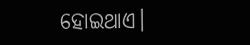ହୋଇଥାଏ।